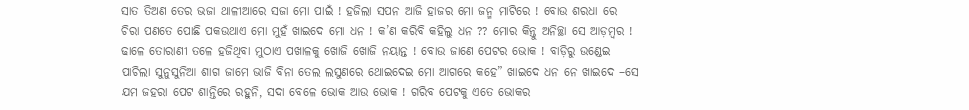ସାତ ତିଅଣ ତେର ଭଜା ଥାଳୀଆରେ ସଜା ମୋ ପାଇଁ ! ହଜିଲା ସପନ ଆଜି ହାଜର ମୋ ଜନ୍ମ ମାଟିରେ ! ବୋଉ ଶରଧା ରେ ଚିରା ପଣତେ ପୋଛି ପକଉଥାଏ ମୋ ମୁହଁ ଖାଇଦେ ମୋ ଧନ ! କ’ଣ କରିବି କହିଲୁ ଧନ ?? ମୋର କିନ୍ତୁ ଅନିଚ୍ଛା ସେ ଆଡ଼ମ୍ବର ! ଢାଳେ ତୋରାଣୀ ତଳେ ହଜିଥିବା ମୁଠାଏ ପଖାଳକୁ ଖୋଜି ଖୋଜି ନୟାନ୍ତ ! ବୋଉ ଜାଣେ ପେଟର ଭୋକ ! ବାଡ଼ିରୁ ଉଣ୍ଡେଇ ପାଚିଲା ସୁନୁସୁନିଆ ଶାଗ ଜାମେ ଭାଜି ବିନା ତେଲ ଲସୁଣରେ ଥୋଇଦେଇ ମୋ ଆଗରେ କହେ” ଖାଇଦେ ଧନ ନେ ଖାଇଦେ –ସେ ଯମ ଜହରା ପେଟ ଶାନ୍ତିରେ ରହୁନି, ସଦା ବେଳେ ଭୋକ ଆଉ ଭୋକ ! ଗରିବ ପେଟକୁ ଏତେ ଭୋକର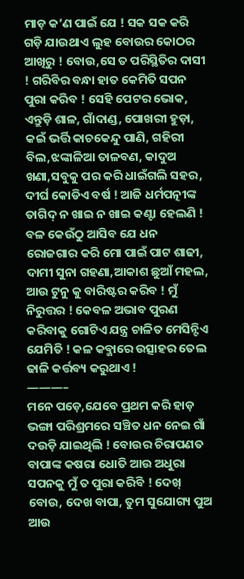ମାଡ଼ କ’ଣ ପାଇଁ ଯେ ! ସକ ସକ କରି ଗଡ଼ି ଯାଉଥାଏ ଲୁହ ବୋଉର କୋଠର ଆଖିରୁ ! ବୋଉ,ସେ ତ ପରିସ୍ଥିତିର ଦାସୀ ! ଗରିବିର ବନ୍ଧା ହାତ କେମିତି ସପନ ପୁରା କରିବ ! ସେହି ପେଟର ଭୋକ, ଏନ୍ତୁଡ଼ି ଶାଳ, ଗାଁଦାଣ୍ଡ, ପୋଖରୀ ହୁଡ଼ା, କଇଁ ଭର୍ତ୍ତି କାଚକେନ୍ଦୁ ପାଣି, ଗହିରୀ ବିଲ,ଝଙ୍କାଳିଆ ତାଳବଣ, କାଦୁଅ ଖଣା,ସବୁକୁ ପର କରି ଧାଇଁଗଲି ସହର, ଦୀର୍ଘ କୋଡିଏ ବର୍ଷ ! ଆଜି ଧର୍ମପତ୍ନୀଙ୍କ ତାଗିଦ୍ ନ ଖାଇ ନ ଖାଇ କଣ୍ଟା ହେଲଣି ! ବଳ କେଉଁଠୁ ଆସିବ ଯେ ଧନ ରୋଜଗାର କରି ମୋ ପାଇଁ ପାଟ ଶାଢୀ, ଦାମୀ ସୁନା ଗହଣା,ଆକାଶ ଛୁଆଁ ମହଲ, ଆଉ ଟୁନୁ କୁ ବାରିଷ୍ଟର କରିବ ! ମୁଁ ନିରୁତ୍ତର ! କେବଳ ଅଭାବ ପୁରଣ କରିବାକୁ ଗୋଟିଏ ଯନ୍ତ୍ର ଚାଳିତ ମେସିନ୍ଟିଏ ଯେମିତି ! କଳ କବ୍ଜାରେ ଉତ୍ସାହର ତେଲ ଢାଳି କର୍ତ୍ତବ୍ୟ କରୁଥାଏ !
———–
ମନେ ପଡ଼େ,ଯେବେ ପ୍ରଥମ କରି ହାଡ଼ ଭଙ୍ଗା ପରିଶ୍ରମରେ ସଞ୍ଚିତ ଧନ ନେଇ ଗାଁ ଦଉଡ଼ି ଯାଇଥିଲି ! ବୋଉର ଚିରାପଣତ ବାପାଙ୍କ କଷରା ଧୋତି ଆଉ ଅଧୁରା ସପନକୁ ମୁଁ ତ ପୁରା କରିବି ! ଦେଖ୍ ବୋଉ, ଦେଖ ବାପା, ତୁମ ସୁଯୋଗ୍ୟ ପୁଅ ଆଉ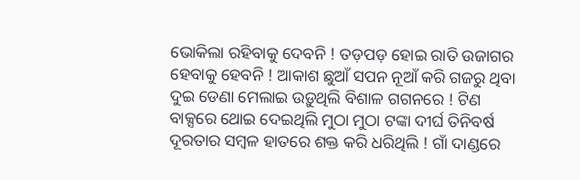ଭୋକିଲା ରହିବାକୁ ଦେବନି ! ତଡ଼ପଡ଼ ହୋଇ ରାତି ଉଜାଗର ହେବାକୁ ହେବନି ! ଆକାଶ ଛୁଆଁ ସପନ ନୂଆଁ କରି ଗଜରୁ ଥିବା ଦୁଇ ଡେଣା ମେଲାଇ ଉଡ଼ୁଥିଲି ବିଶାଳ ଗଗନରେ ! ଟିଣ ବାକ୍ସରେ ଥୋଇ ଦେଇଥିଲି ମୁଠା ମୁଠା ଟଙ୍କା ଦୀର୍ଘ ତିନିବର୍ଷ ଦୂରତାର ସମ୍ବଳ ହାତରେ ଶକ୍ତ କରି ଧରିଥିଲି ! ଗାଁ ଦାଣ୍ଡରେ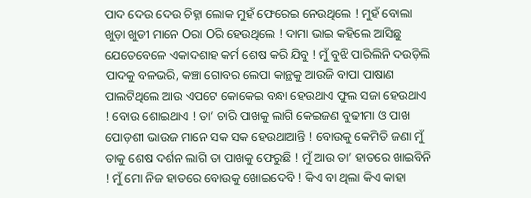ପାଦ ଦେଉ ଦେଉ ଚିହ୍ନା ଲୋକ ମୁହଁ ଫେରେଇ ନେଉଥିଲେ ! ମୁହଁ ବୋଲା ଖୁଡ଼ା ଖୁଡୀ ମାନେ Oରା Oରି ହେଉଥିଲେ ! ଦାମା ଭାଇ କହିଲେ ଆସିଛୁ ଯେତେବେଳେ ଏକାଦଶାହ କର୍ମ ଶେଷ କରି ଯିବୁ ! ମୁଁ ବୁଝି ପାରିଲିନି ଦଉଡ଼ିଲି ପାଦକୁ ବଳଭରି, କଞ୍ଚା ଗୋବର ଲେପା କାନ୍ଥକୁ ଆଉଜି ବାପା ପାଷାଣ ପାଲଟିଥିଲେ ଆଉ ଏପଟେ କୋକେଇ ବନ୍ଧା ହେଉଥାଏ ଫୁଲ ସଜା ହେଉଥାଏ ! ବୋଉ ଶୋଇଥାଏ ! ତା’ ଚାରି ପାଖକୁ ଲାଗି କେଇଜଣ ବୁଢୀମା ଓ ପାଖ ପୋଡ଼ଶୀ ଭାଉଜ ମାନେ ସକ ସକ ହେଉଥାଆନ୍ତି ! ବୋଉକୁ କେମିତି ଜଣା ମୁଁ ତାକୁ ଶେଷ ଦର୍ଶନ ଲାଗି ତା ପାଖକୁ ଫେରୁଛି ! ମୁଁ ଆଉ ତା’ ହାତରେ ଖାଇବିନି ! ମୁଁ ମୋ ନିଜ ହାତରେ ବୋଉକୁ ଖୋଇଦେବି ! କିଏ ବା ଥିଲା କିଏ କାହା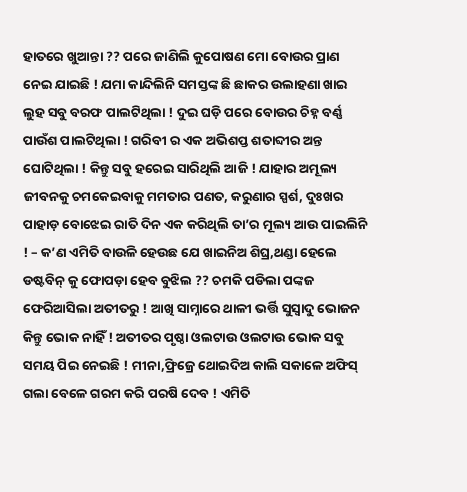ହାତରେ ଖୁଆନ୍ତା ?? ପରେ ଜାଣିଲି କୁପୋଷଣ ମୋ ବୋଉର ପ୍ରାଣ ନେଇ ଯାଇଛି ! ଯମା କାନ୍ଦିଲିନି ସମସ୍ତଙ୍କ ଛି ଛାକର ଉଲାହଣା ଖାଇ ଲୁହ ସବୁ ବରଫ ପାଲଟିଥିଲା ! ଦୁଇ ଘଡ଼ି ପରେ ବୋଉର ଚିହ୍ନ ବର୍ଣ୍ଣ ପାଉଁଶ ପାଲଟିଥିଲା ! ଗରିବୀ ର ଏକ ଅଭିଶପ୍ତ ଶତାବ୍ଦୀର ଅନ୍ତ ଘୋଟିଥିଲା ! କିନ୍ତୁ ସବୁ ହରେଇ ସାରିଥିଲି ଆଜି ! ଯାହାର ଅମୂଲ୍ୟ ଜୀବନକୁ ଚମକେଇବାକୁ ମମତାର ପଣତ, କରୁଣାର ସ୍ପର୍ଶ, ଦୁଃଖର ପାହାଡ଼ ବୋଝେଇ ରାତି ଦିନ ଏକ କରିଥିଲି ତା’ର ମୂଲ୍ୟ ଆଉ ପାଇଲିନି ! – କ’ଣ ଏମିତି ବାଉଳି ହେଉଛ ଯେ ଖାଇନିଅ ଶିଘ୍ର,ଥଣ୍ଡା ହେଲେ ଡଷ୍ଟବିନ୍ କୁ ଫୋପଡ଼ା ହେବ ବୁଝିଲ ?? ଚମକି ପଡିଲା ପଙ୍କଜ ଫେରିଆସିଲା ଅତୀତରୁ ! ଆଖି ସାମ୍ନାରେ ଥାଳୀ ଭର୍ତ୍ତି ସୁସ୍ୱାଦୁ ଭୋଜନ କିନ୍ତୁ ଭୋକ ନାହିଁ ! ଅତୀତର ପୃଷ୍ଠା ଓଲଟାଉ ଓଲଟାଉ ଭୋକ ସବୁ ସମୟ ପିଇ ନେଇଛି ! ମୀନା,ଫ୍ରିଜ୍ରେ ଥୋଇଦିଅ କାଲି ସକାଳେ ଅଫିସ୍ ଗଲା ବେଳେ ଗରମ କରି ପରଷି ଦେବ ! ଏମିତି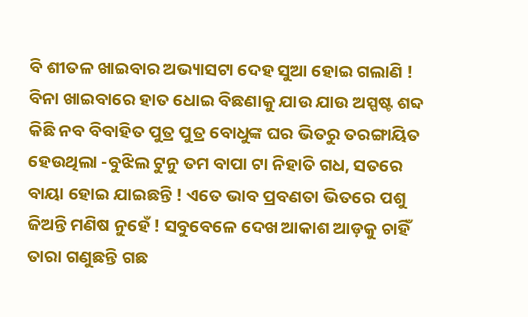ବି ଶୀତଳ ଖାଇବାର ଅଭ୍ୟାସଟା ଦେହ ସୁଆ ହୋଇ ଗଲାଣି ! ବିନା ଖାଇବାରେ ହାତ ଧୋଇ ବିଛଣାକୁ ଯାଉ ଯାଉ ଅସ୍ପଷ୍ଟ ଶବ୍ଦ କିଛି ନବ ବିବାହିତ ପୁତ୍ର ପୁତ୍ର ବୋଧୁଙ୍କ ଘର ଭିତରୁ ତରଙ୍ଗାୟିତ ହେଉଥିଲା -ବୁଝିଲ ଟୁନୁ ତମ ବାପା ଟା ନିହାତି ଗଧ, ସତରେ ବାୟା ହୋଇ ଯାଇଛନ୍ତି ! ଏତେ ଭାବ ପ୍ରବଣତା ଭିତରେ ପଶୁ ଜିଅନ୍ତି ମଣିଷ ନୁହେଁ ! ସବୁବେଳେ ଦେଖ ଆକାଶ ଆଡ଼କୁ ଚାହିଁ ତାରା ଗଣୁଛନ୍ତି ଗଛ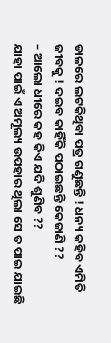ଡାଳରେ ଲଟକିଥିବା ପତ୍ର ଗଣୁଛନ୍ତି ! ଧନ୍ୟ କହିବ ଏମିତି ଜୀବକୁ ! ଦଇବ କାହିଁକି ପଠାଇଛନ୍ତି କେଜାଣି ??
– ଆଲୋ ଧୀରେ କହ କିଏ ଯଦି ଶୁଣିବ ??
ଯାହା ପାଇଁ ଏ ଅମୂଲ୍ୟ ଉପହାର ଥିଲା ସେ ତ ପାଇ ଯାଇଛି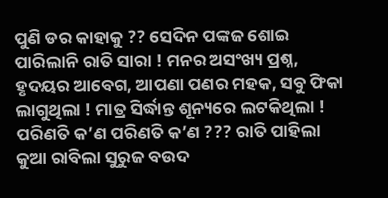ପୁଣି ଡର କାହାକୁ ?? ସେଦିନ ପଙ୍କଜ ଶୋଇ ପାରିଲାନି ରାତି ସାରା ! ମନର ଅସଂଖ୍ୟ ପ୍ରଶ୍ନ, ହୃଦୟର ଆବେଗ, ଆପଣା ପଣର ମହକ, ସବୁ ଫିକା ଲାଗୁଥିଲା ! ମାତ୍ର ସିର୍ଦ୍ଧାନ୍ତ ଶୂନ୍ୟରେ ଲଟକିଥିଲା ! ପରିଣତି କ’ଣ ପରିଣତି କ’ଣ ??? ରାତି ପାହିଲା କୁଆ ରାବିଲା ସୁରୁଜ ବଉଦ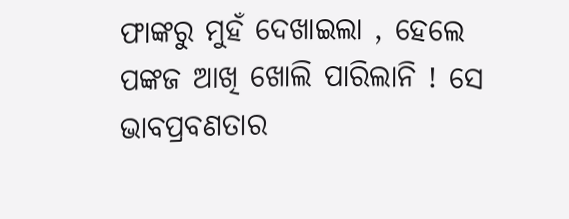ଫାଙ୍କରୁ ମୁହଁ ଦେଖାଇଲା , ହେଲେ ପଙ୍କଜ ଆଖି ଖୋଲି ପାରିଲାନି ! ସେ ଭାବପ୍ରବଣତାର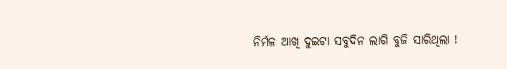ନିର୍ମଳ ଆଖି ଦୁଇଟା ସବୁଦିନ ଲାଗି ବୁଜି ସାରିଥିଲା !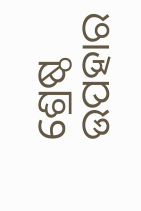ଶ୍ରେଷ୍ଠ ଉପହାର